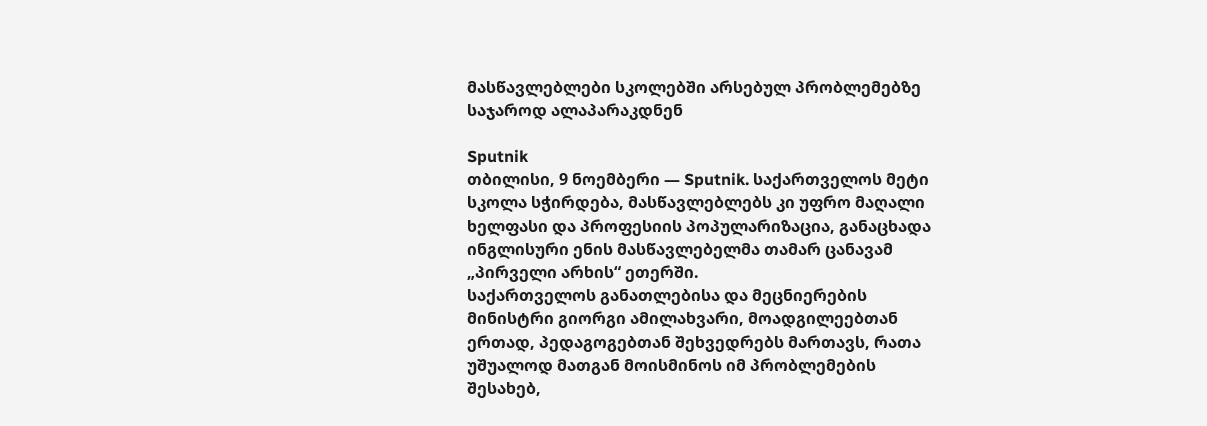მასწავლებლები სკოლებში არსებულ პრობლემებზე საჯაროდ ალაპარაკდნენ

Sputnik
თბილისი, 9 ნოემბერი — Sputnik. საქართველოს მეტი სკოლა სჭირდება, მასწავლებლებს კი უფრო მაღალი ხელფასი და პროფესიის პოპულარიზაცია, განაცხადა ინგლისური ენის მასწავლებელმა თამარ ცანავამ „პირველი არხის“ ეთერში.
საქართველოს განათლებისა და მეცნიერების მინისტრი გიორგი ამილახვარი, მოადგილეებთან ერთად, პედაგოგებთან შეხვედრებს მართავს, რათა უშუალოდ მათგან მოისმინოს იმ პრობლემების შესახებ,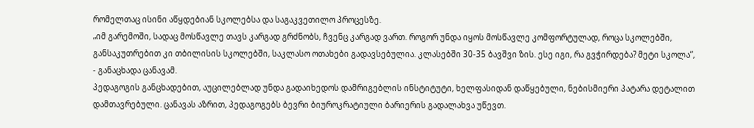რომელთაც ისინი აწყდებიან სკოლებსა და საგაკვეთილო პროცესზე.
„იმ გარემოში, სადაც მოსწავლე თავს კარგად გრძნობს, ჩვენც კარგად ვართ. როგორ უნდა იყოს მოსწავლე კომფორტულად, როცა სკოლებში, განსაკუთრებით კი თბილისის სკოლებში, საკლასო ოთახები გადავსებულია. კლასებში 30-35 ბავშვი ზის. ესე იგი, რა გვჭირდება? მეტი სკოლა“, - განაცხადა ცანავამ.
პედაგოგის განცხადებით, აუცილებლად უნდა გადაიხედოს დამრიგებლის ინსტიტუტი, ხელფასიდან დაწყებული, ნებისმიერი პატარა დეტალით დამთავრებული. ცანავას აზრით, პედაგოგებს ბევრი ბიუროკრატიული ბარიერის გადალახვა უწევთ.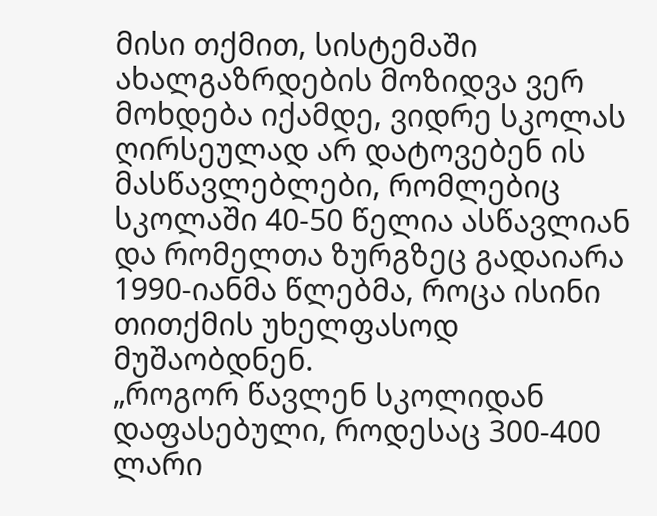მისი თქმით, სისტემაში ახალგაზრდების მოზიდვა ვერ მოხდება იქამდე, ვიდრე სკოლას ღირსეულად არ დატოვებენ ის მასწავლებლები, რომლებიც სკოლაში 40-50 წელია ასწავლიან და რომელთა ზურგზეც გადაიარა 1990-იანმა წლებმა, როცა ისინი თითქმის უხელფასოდ მუშაობდნენ.
„როგორ წავლენ სკოლიდან დაფასებული, როდესაც 300-400 ლარი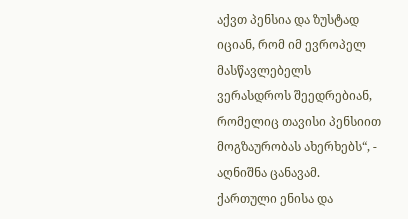აქვთ პენსია და ზუსტად იციან, რომ იმ ევროპელ მასწავლებელს ვერასდროს შეედრებიან, რომელიც თავისი პენსიით მოგზაურობას ახერხებს“, - აღნიშნა ცანავამ.
ქართული ენისა და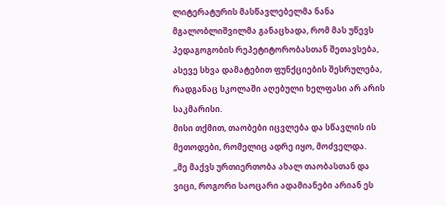ლიტერატურის მასწავლებელმა ნანა მგალობლიშვილმა განაცხადა, რომ მას უწევს პედაგოგობის რეპეტიტორობასთან შეთავსება, ასევე სხვა დამატებით ფუნქციების შესრულება, რადგანაც სკოლაში აღებული ხელფასი არ არის საკმარისი.
მისი თქმით, თაობები იცვლება და სწავლის ის მეთოდები, რომელიც ადრე იყო, მოძველდა.
„მე მაქვს ურთიერთობა ახალ თაობასთან და ვიცი, როგორი საოცარი ადამიანები არიან ეს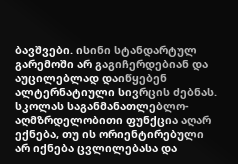ბავშვები. ისინი სტანდარტულ გარემოში არ გაგიჩერდებიან და აუცილებლად დაიწყებენ ალტერნატიული სივრცის ძებნას. სკოლას საგანმანათლებლო-აღმზრდელობითი ფუნქცია აღარ ექნება, თუ ის ორიენტირებული არ იქნება ცვლილებასა და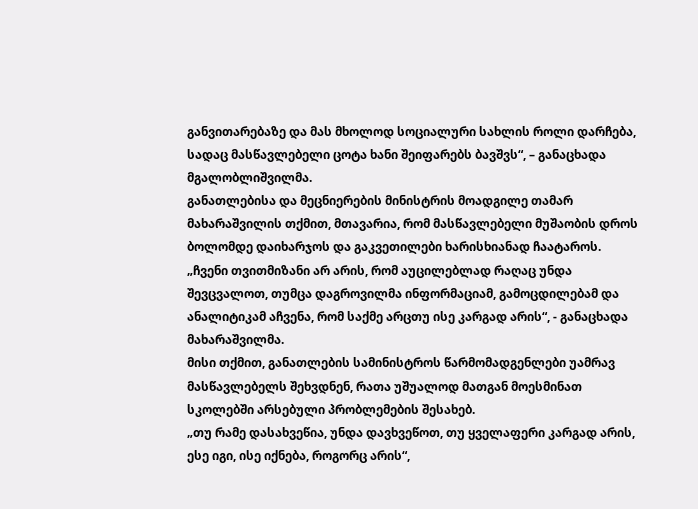განვითარებაზე და მას მხოლოდ სოციალური სახლის როლი დარჩება, სადაც მასწავლებელი ცოტა ხანი შეიფარებს ბავშვს“, – განაცხადა მგალობლიშვილმა.
განათლებისა და მეცნიერების მინისტრის მოადგილე თამარ მახარაშვილის თქმით, მთავარია, რომ მასწავლებელი მუშაობის დროს ბოლომდე დაიხარჯოს და გაკვეთილები ხარისხიანად ჩაატაროს.
„ჩვენი თვითმიზანი არ არის, რომ აუცილებლად რაღაც უნდა შევცვალოთ, თუმცა დაგროვილმა ინფორმაციამ, გამოცდილებამ და ანალიტიკამ აჩვენა, რომ საქმე არცთუ ისე კარგად არის“, - განაცხადა მახარაშვილმა.
მისი თქმით, განათლების სამინისტროს წარმომადგენლები უამრავ მასწავლებელს შეხვდნენ, რათა უშუალოდ მათგან მოესმინათ სკოლებში არსებული პრობლემების შესახებ.
„თუ რამე დასახვეწია, უნდა დავხვეწოთ, თუ ყველაფერი კარგად არის, ესე იგი, ისე იქნება, როგორც არის“,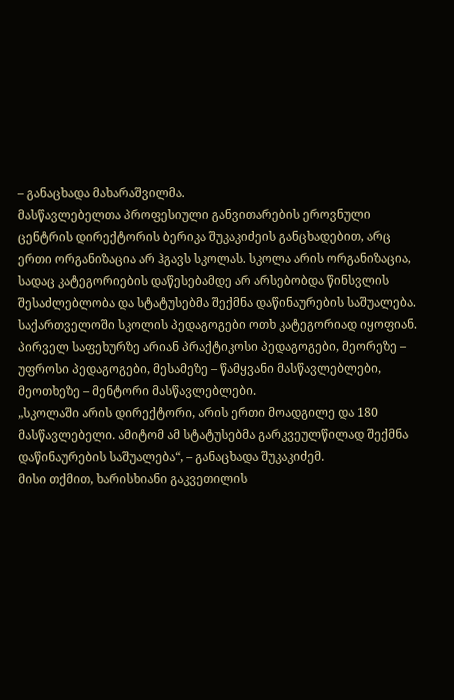– განაცხადა მახარაშვილმა.
მასწავლებელთა პროფესიული განვითარების ეროვნული ცენტრის დირექტორის ბერიკა შუკაკიძეის განცხადებით, არც ერთი ორგანიზაცია არ ჰგავს სკოლას. სკოლა არის ორგანიზაცია, სადაც კატეგორიების დაწესებამდე არ არსებობდა წინსვლის შესაძლებლობა და სტატუსებმა შექმნა დაწინაურების საშუალება.
საქართველოში სკოლის პედაგოგები ოთხ კატეგორიად იყოფიან. პირველ საფეხურზე არიან პრაქტიკოსი პედაგოგები, მეორეზე – უფროსი პედაგოგები, მესამეზე – წამყვანი მასწავლებლები, მეოთხეზე – მენტორი მასწავლებლები.
„სკოლაში არის დირექტორი, არის ერთი მოადგილე და 180 მასწავლებელი. ამიტომ ამ სტატუსებმა გარკვეულწილად შექმნა დაწინაურების საშუალება“, – განაცხადა შუკაკიძემ.
მისი თქმით, ხარისხიანი გაკვეთილის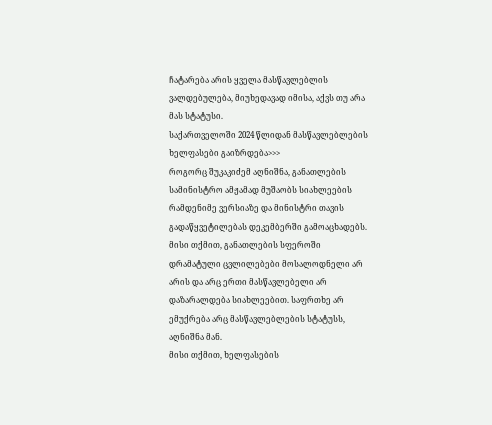ჩატარება არის ყველა მასწავლებლის ვალდებულება, მიუხედავად იმისა, აქვს თუ არა მას სტატუსი.
საქართველოში 2024 წლიდან მასწავლებლების ხელფასები გაიზრდება>>>
როგორც შუკაკიძემ აღნიშნა, განათლების სამინისტრო ამჟამად მუშაობს სიახლეების რამდენიმე ვერსიაზე და მინისტრი თავის გადაწყვეტილებას დეკემბერში გამოაცხადებს. მისი თქმით, განათლების სფეროში დრამატული ცვლილებები მოსალოდნელი არ არის და არც ერთი მასწავლებელი არ დაზარალდება სიახლეებით. საფრთხე არ ემუქრება არც მასწავლებლების სტატუსს, აღნიშნა მან.
მისი თქმით, ხელფასების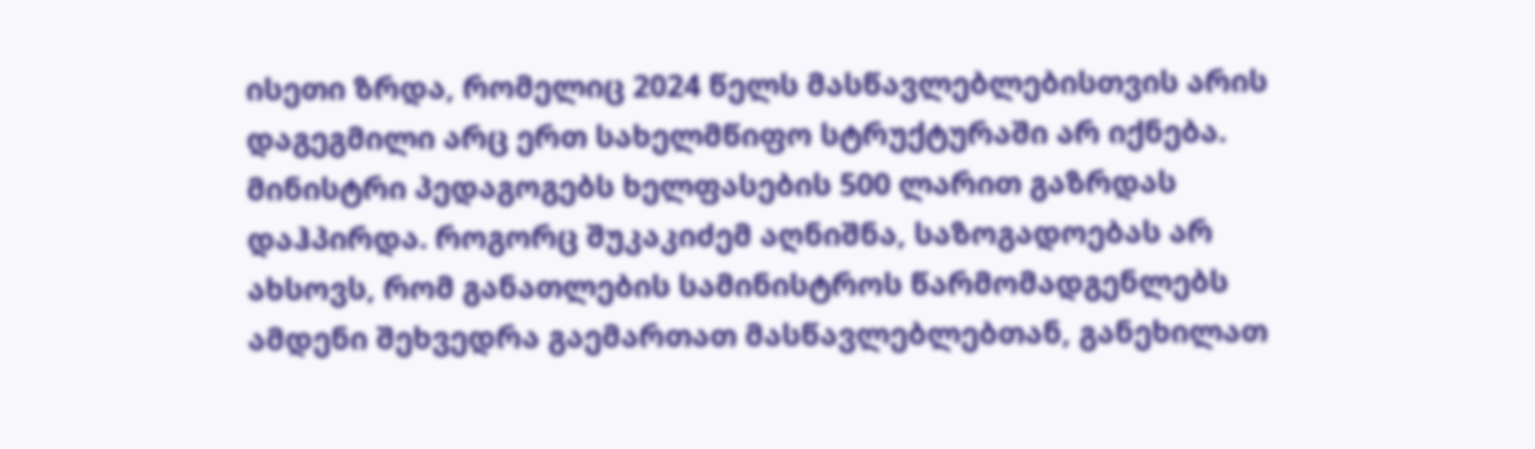ისეთი ზრდა, რომელიც 2024 წელს მასწავლებლებისთვის არის დაგეგმილი არც ერთ სახელმწიფო სტრუქტურაში არ იქნება. მინისტრი პედაგოგებს ხელფასების 500 ლარით გაზრდას დაჰპირდა. როგორც შუკაკიძემ აღნიშნა, საზოგადოებას არ ახსოვს, რომ განათლების სამინისტროს წარმომადგენლებს ამდენი შეხვედრა გაემართათ მასწავლებლებთან, განეხილათ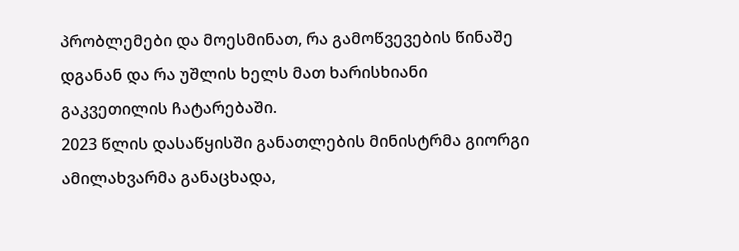პრობლემები და მოესმინათ, რა გამოწვევების წინაშე დგანან და რა უშლის ხელს მათ ხარისხიანი გაკვეთილის ჩატარებაში.
2023 წლის დასაწყისში განათლების მინისტრმა გიორგი ამილახვარმა განაცხადა,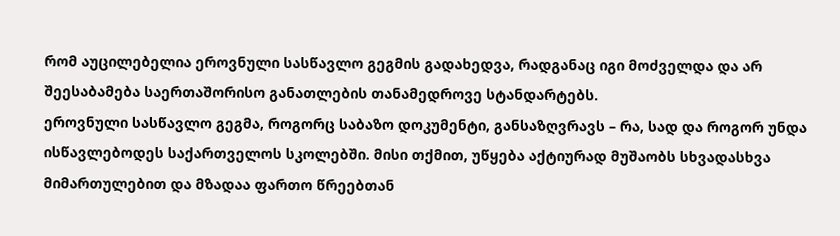რომ აუცილებელია ეროვნული სასწავლო გეგმის გადახედვა, რადგანაც იგი მოძველდა და არ შეესაბამება საერთაშორისო განათლების თანამედროვე სტანდარტებს.
ეროვნული სასწავლო გეგმა, როგორც საბაზო დოკუმენტი, განსაზღვრავს – რა, სად და როგორ უნდა ისწავლებოდეს საქართველოს სკოლებში. მისი თქმით, უწყება აქტიურად მუშაობს სხვადასხვა მიმართულებით და მზადაა ფართო წრეებთან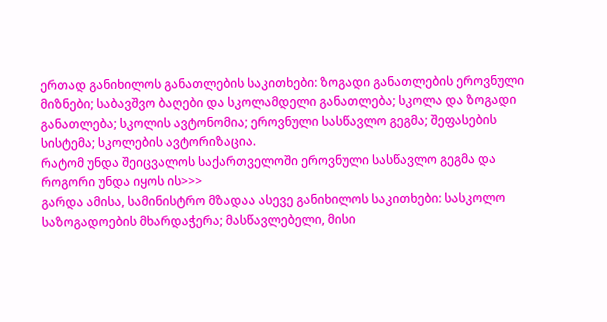ერთად განიხილოს განათლების საკითხები: ზოგადი განათლების ეროვნული მიზნები; საბავშვო ბაღები და სკოლამდელი განათლება; სკოლა და ზოგადი განათლება; სკოლის ავტონომია; ეროვნული სასწავლო გეგმა; შეფასების სისტემა; სკოლების ავტორიზაცია.
რატომ უნდა შეიცვალოს საქართველოში ეროვნული სასწავლო გეგმა და როგორი უნდა იყოს ის>>>
გარდა ამისა, სამინისტრო მზადაა ასევე განიხილოს საკითხები: სასკოლო საზოგადოების მხარდაჭერა; მასწავლებელი, მისი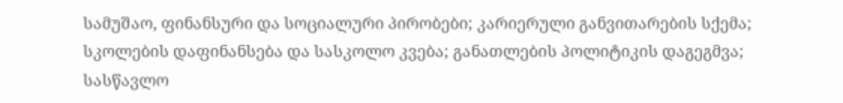სამუშაო, ფინანსური და სოციალური პირობები; კარიერული განვითარების სქემა; სკოლების დაფინანსება და სასკოლო კვება; განათლების პოლიტიკის დაგეგმვა; სასწავლო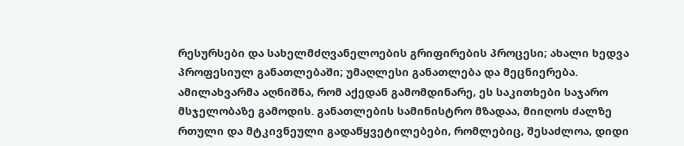რესურსები და სახელმძღვანელოების გრიფირების პროცესი; ახალი ხედვა პროფესიულ განათლებაში; უმაღლესი განათლება და მეცნიერება.
ამილახვარმა აღნიშნა, რომ აქედან გამომდინარე, ეს საკითხები საჯარო მსჯელობაზე გამოდის. განათლების სამინისტრო მზადაა, მიიღოს ძალზე რთული და მტკივნეული გადაწყვეტილებები, რომლებიც, შესაძლოა, დიდი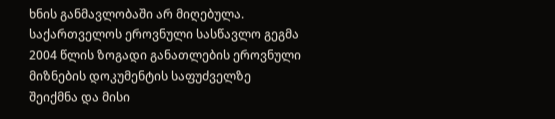ხნის განმავლობაში არ მიღებულა.
საქართველოს ეროვნული სასწავლო გეგმა 2004 წლის ზოგადი განათლების ეროვნული მიზნების დოკუმენტის საფუძველზე შეიქმნა და მისი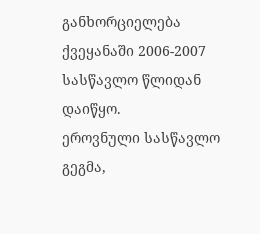განხორციელება ქვეყანაში 2006-2007 სასწავლო წლიდან დაიწყო.
ეროვნული სასწავლო გეგმა,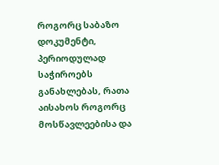როგორც საბაზო დოკუმენტი, პერიოდულად საჭიროებს განახლებას, რათა აისახოს როგორც მოსწავლეებისა და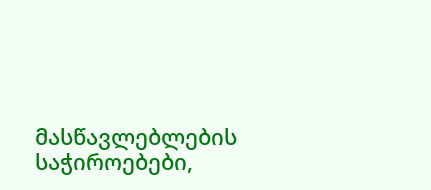მასწავლებლების საჭიროებები,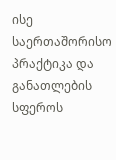ისე საერთაშორისო პრაქტიკა და განათლების სფეროს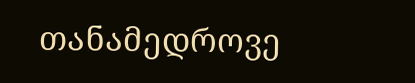თანამედროვე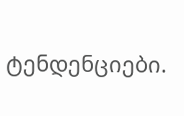ტენდენციები.